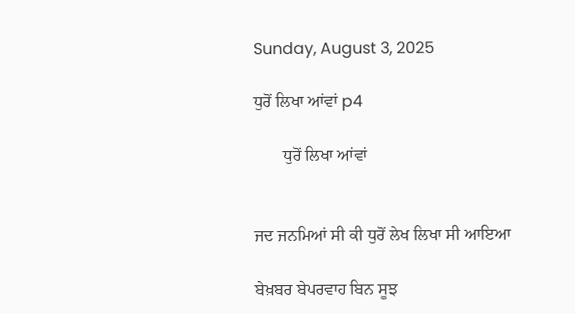Sunday, August 3, 2025

ਧੁਰੋਂ ਲਿਖਾ ਆਂਵਾਂ p4

       ਧੁਰੋਂ ਲਿਖਾ ਆਂਵਾਂ


ਜਦ ਜਨਮਿਆਂ ਸੀ ਕੀ ਧੁਰੋਂ ਲੇਖ ਲਿਖਾ ਸੀ ਆਇਆ

ਬੇਖ਼ਬਰ ਬੇਪਰਵਾਹ ਬਿਨ ਸੂਝ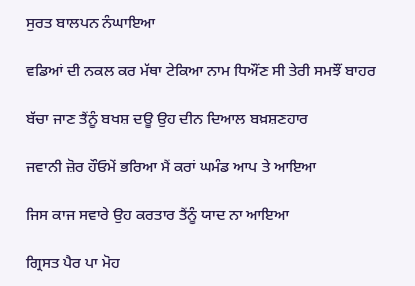ਸੁਰਤ ਬਾਲਪਨ ਨੰਘਾਇਆ

ਵਡਿਆਂ ਦੀ ਨਕਲ ਕਰ ਮੱਥਾ ਟੇਕਿਆ ਨਾਮ ਧਿਔਂਣ ਸੀ ਤੇਰੀ ਸਮਝੌਂ ਬਾਹਰ

ਬੱਚਾ ਜਾਣ ਤੈਂਨੂੰ ਬਖਸ਼ ਦਊ ਉਹ ਦੀਨ ਦਿਆਲ ਬਖ਼ਸ਼ਣਹਾਰ

ਜਵਾਨੀ ਜ਼ੋਰ ਹੌਓਮੇਂ ਭਰਿਆ ਮੈਂ ਕਰਾਂ ਘਮੰਡ ਆਪ ਤੇ ਆਇਆ

ਜਿਸ ਕਾਜ ਸਵਾਰੇ ਉਹ ਕਰਤਾਰ ਤੈਂਨੂੰ ਯਾਦ ਨਾ ਆਇਆ

ਗ੍ਰਿਸਤ ਪੈਰ ਪਾ ਮੋਹ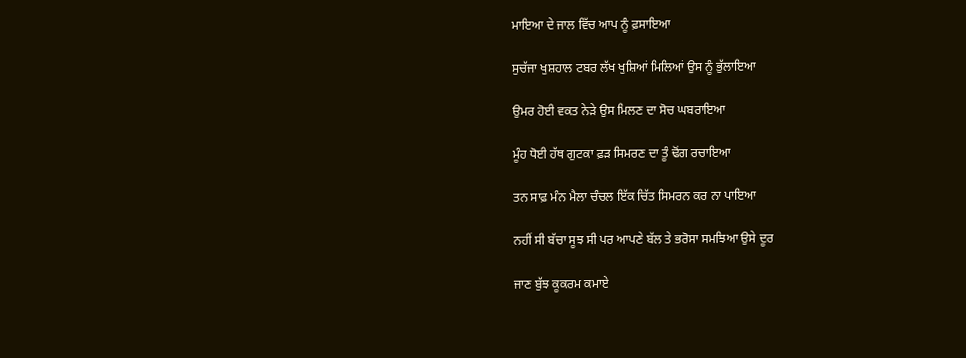ਮਾਇਆ ਦੇ ਜਾਲ ਵਿੱਚ ਆਪ ਨੂੰ ਫ਼ਸਾਇਆ

ਸੁਚੱਜਾ ਖੁਸ਼ਹਾਲ ਟਬਰ ਲੱਖ ਖੁਸ਼ਿਆਂ ਮਿਲਿਆਂ ਉਸ ਨੂੰ ਭੁੱਲਾਇਆ

ਉਮਰ ਹੋਈ ਵਕਤ ਨੇੜੇ ਉਸ ਮਿਲਣ ਦਾ ਸੋਚ ਘਬਰਾਇਆ

ਮੂੰਹ ਧੋਈ ਹੱਥ ਗੁਟਕਾ ਫ਼ੜ ਸਿਮਰਣ ਦਾ ਤੂੰ ਢੋਂਗ ਰਚਾਇਆ

ਤਨ ਸਾਫ਼ ਮੰਨ ਮੈਲਾ ਚੰਚਲ ਇੱਕ ਚਿੱਤ ਸਿਮਰਨ ਕਰ ਨਾ ਪਾਇਆ

ਨਹੀਂ ਸੀ ਬੱਚਾ ਸੂਝ ਸੀ ਪਰ ਆਪਣੇ ਬੱਲ ਤੇ ਭਰੋਸਾ ਸਮਝਿਆ ਉਸੇ ਦੂਰ

ਜਾਣ ਬੁੱਝ ਕੂਕਰਮ ਕਮਾਏ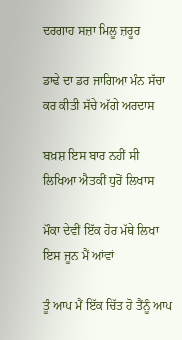ਦਰਗਾਹ ਸਜ਼ਾ ਮਿਲੂ ਜ਼ਰੂਰ

ਡਾਢੇ ਦਾ ਡਰ ਜਾਗਿਆ ਮੰਨ ਸੱਚਾ ਕਰ ਕੀਤੀ ਸੱਚੇ ਅੱਗੇ ਅਰਦਾਸ

ਬਖ਼ਸ਼ ਇਸ ਬਾਰ ਨਹੀਂ ਸੀ ਲਿਖਿਆ ਐਤਕੀਂ ਧੁਰੋਂ ਲਿਖਾਸ

ਮੌਕਾ ਦੇਵੀਂ ਇੱਕ ਹੋਰ ਮੱਥੇ ਲਿਖਾ ਇਸ ਜੂਨ ਮੈਂ ਆਂਵਾਂ

ਤੂੰ ਆਪ ਮੈਂ ਇੱਕ ਚਿੱਤ ਹੋ ਤੈਂਨੂੰ ਆਪ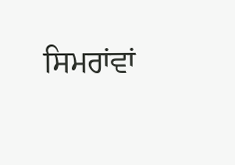ਸਿਮਰਾਂਵਾਂ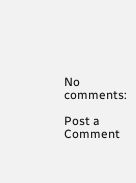No comments:

Post a Comment